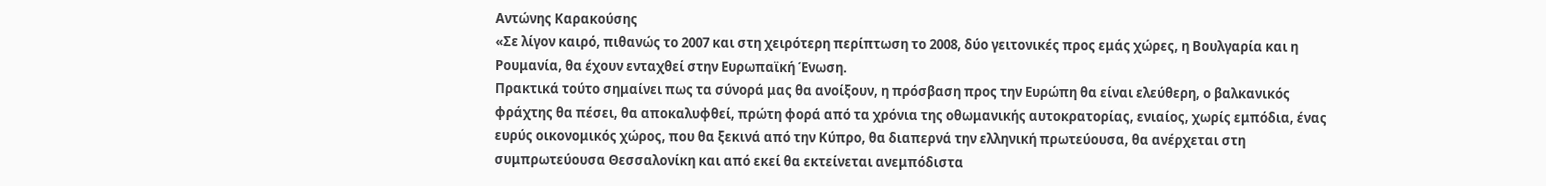Αντώνης Καρακούσης
«Σε λίγον καιρό, πιθανώς το 2007 και στη χειρότερη περίπτωση το 2008, δύο γειτονικές προς εμάς χώρες, η Βουλγαρία και η Ρουμανία, θα έχουν ενταχθεί στην Ευρωπαϊκή Ένωση.
Πρακτικά τούτο σημαίνει πως τα σύνορά μας θα ανοίξουν, η πρόσβαση προς την Ευρώπη θα είναι ελεύθερη, ο βαλκανικός φράχτης θα πέσει, θα αποκαλυφθεί, πρώτη φορά από τα χρόνια της οθωμανικής αυτοκρατορίας, ενιαίος, χωρίς εμπόδια, ένας ευρύς οικονομικός χώρος, που θα ξεκινά από την Κύπρο, θα διαπερνά την ελληνική πρωτεύουσα, θα ανέρχεται στη συμπρωτεύουσα Θεσσαλονίκη και από εκεί θα εκτείνεται ανεμπόδιστα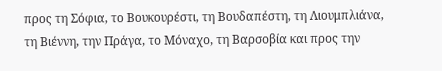προς τη Σόφια, το Βουκουρέστι, τη Βουδαπέστη, τη Λιουμπλιάνα, τη Βιέννη, την Πράγα, το Μόναχο, τη Βαρσοβία και προς την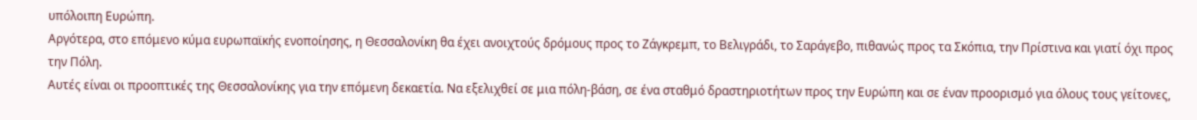υπόλοιπη Ευρώπη.
Αργότερα, στο επόμενο κύμα ευρωπαϊκής ενοποίησης, η Θεσσαλονίκη θα έχει ανοιχτούς δρόμους προς το Ζάγκρεμπ, το Βελιγράδι, το Σαράγεβο, πιθανώς προς τα Σκόπια, την Πρίστινα και γιατί όχι προς την Πόλη.
Αυτές είναι οι προοπτικές της Θεσσαλονίκης για την επόμενη δεκαετία. Να εξελιχθεί σε μια πόλη-βάση, σε ένα σταθμό δραστηριοτήτων προς την Ευρώπη και σε έναν προορισμό για όλους τους γείτονες,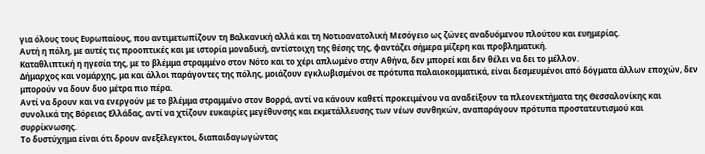για όλους τους Ευρωπαίους, που αντιμετωπίζουν τη Βαλκανική αλλά και τη Νοτιοανατολική Μεσόγειο ως ζώνες αναδυόμενου πλούτου και ευημερίας.
Αυτή η πόλη, με αυτές τις προοπτικές και με ιστορία μοναδική, αντίστοιχη της θέσης της, φαντάζει σήμερα μίζερη και προβληματική.
Καταθλιπτική η ηγεσία της, με το βλέμμα στραμμένο στον Νότο και το χέρι απλωμένο στην Αθήνα, δεν μπορεί και δεν θέλει να δει το μέλλον.
Δήμαρχος και νομάρχης, μα και άλλοι παράγοντες της πόλης, μοιάζουν εγκλωβισμένοι σε πρότυπα παλαιοκομματικά, είναι δεσμευμένοι από δόγματα άλλων εποχών, δεν μπορούν να δουν δυο μέτρα πιο πέρα.
Αντί να δρουν και να ενεργούν με το βλέμμα στραμμένο στον Βορρά, αντί να κάνουν καθετί προκειμένου να αναδείξουν τα πλεονεκτήματα της Θεσσαλονίκης και συνολικά της Βόρειας Ελλάδας, αντί να χτίζουν ευκαιρίες μεγέθυνσης και εκμετάλλευσης των νέων συνθηκών, αναπαράγουν πρότυπα προστατευτισμού και συρρίκνωσης.
Το δυστύχημα είναι ότι δρουν ανεξέλεγκτοι, διαπαιδαγωγώντας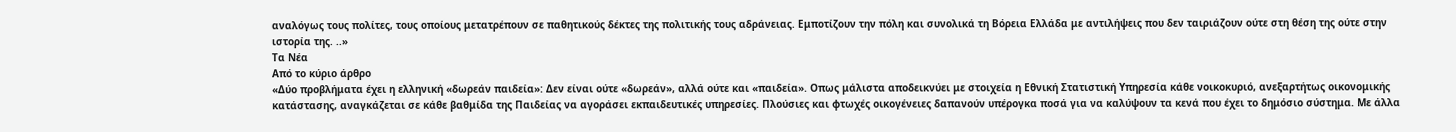αναλόγως τους πολίτες, τους οποίους μετατρέπουν σε παθητικούς δέκτες της πολιτικής τους αδράνειας. Εμποτίζουν την πόλη και συνολικά τη Βόρεια Ελλάδα με αντιλήψεις που δεν ταιριάζουν ούτε στη θέση της ούτε στην ιστορία της. ..»
Τα Νέα
Από το κύριο άρθρο
«Δύο προβλήματα έχει η ελληνική «δωρεάν παιδεία»: Δεν είναι ούτε «δωρεάν», αλλά ούτε και «παιδεία». Oπως μάλιστα αποδεικνύει με στοιχεία η Εθνική Στατιστική Υπηρεσία κάθε νοικοκυριό, ανεξαρτήτως οικονομικής κατάστασης, αναγκάζεται σε κάθε βαθμίδα της Παιδείας να αγοράσει εκπαιδευτικές υπηρεσίες. Πλούσιες και φτωχές οικογένειες δαπανούν υπέρογκα ποσά για να καλύψουν τα κενά που έχει το δημόσιο σύστημα. Με άλλα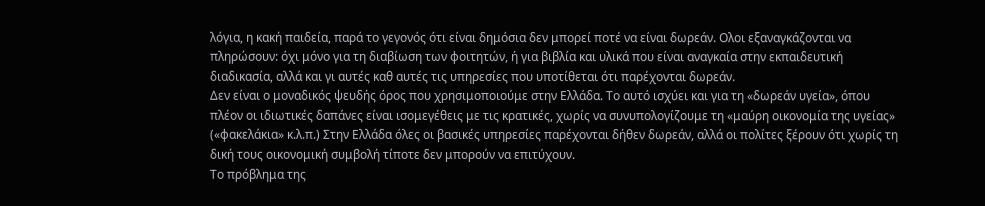λόγια, η κακή παιδεία, παρά το γεγονός ότι είναι δημόσια δεν μπορεί ποτέ να είναι δωρεάν. Oλοι εξαναγκάζονται να πληρώσουν: όχι μόνο για τη διαβίωση των φοιτητών, ή για βιβλία και υλικά που είναι αναγκαία στην εκπαιδευτική διαδικασία, αλλά και γι αυτές καθ αυτές τις υπηρεσίες που υποτίθεται ότι παρέχονται δωρεάν.
Δεν είναι ο μοναδικός ψευδής όρος που χρησιμοποιούμε στην Ελλάδα. Το αυτό ισχύει και για τη «δωρεάν υγεία», όπου πλέον οι ιδιωτικές δαπάνες είναι ισομεγέθεις με τις κρατικές, χωρίς να συνυπολογίζουμε τη «μαύρη οικονομία της υγείας» («φακελάκια» κ.λ.π.) Στην Ελλάδα όλες οι βασικές υπηρεσίες παρέχονται δήθεν δωρεάν, αλλά οι πολίτες ξέρουν ότι χωρίς τη δική τους οικονομική συμβολή τίποτε δεν μπορούν να επιτύχουν.
Το πρόβλημα της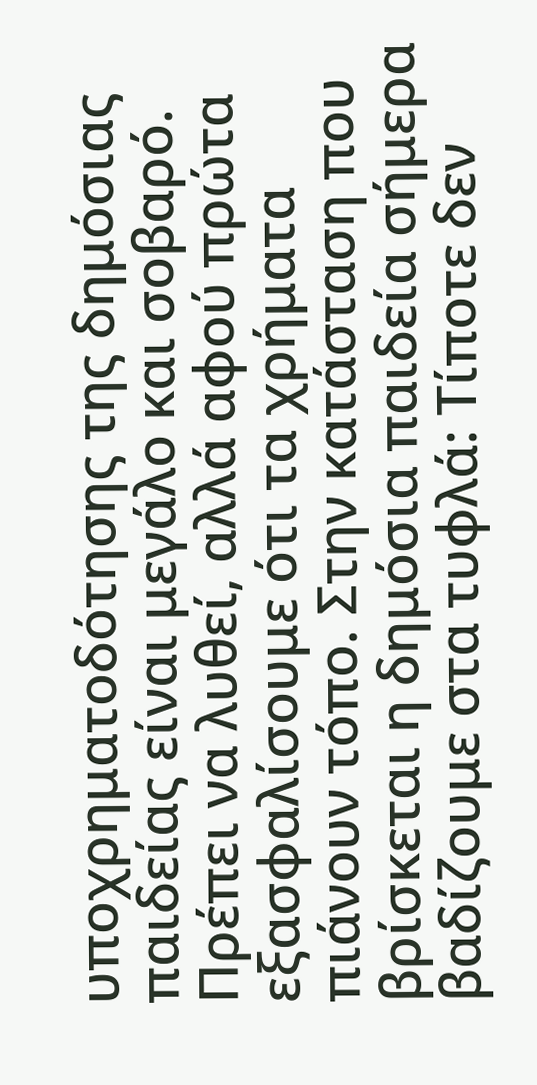υποχρηματοδότησης της δημόσιας παιδείας είναι μεγάλο και σοβαρό. Πρέπει να λυθεί, αλλά αφού πρώτα εξασφαλίσουμε ότι τα χρήματα πιάνουν τόπο. Στην κατάσταση που βρίσκεται η δημόσια παιδεία σήμερα βαδίζουμε στα τυφλά: Τίποτε δεν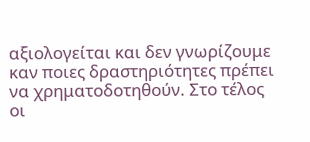αξιολογείται και δεν γνωρίζουμε καν ποιες δραστηριότητες πρέπει να χρηματοδοτηθούν. Στο τέλος οι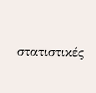στατιστικές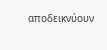αποδεικνύουν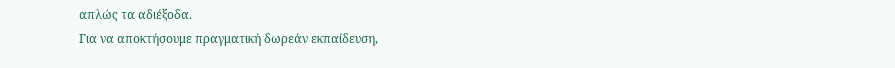απλώς τα αδιέξοδα.
Για να αποκτήσουμε πραγματική δωρεάν εκπαίδευση,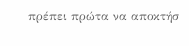πρέπει πρώτα να αποκτήσ